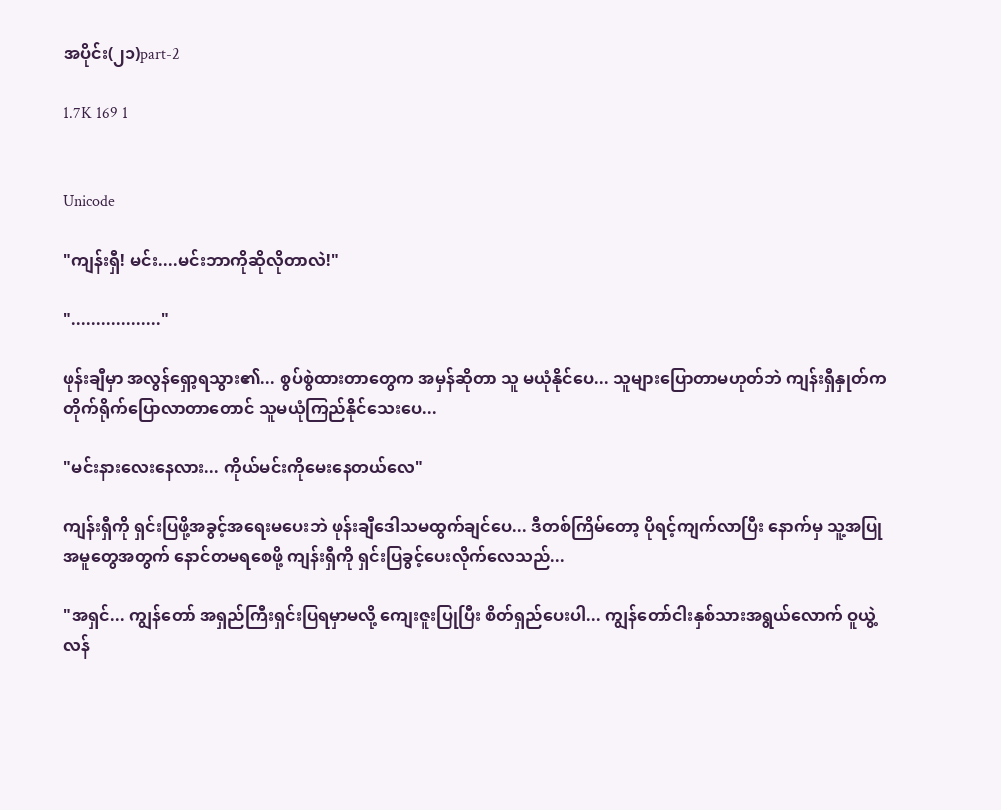အပိုင်း(၂၁)part-2

1.7K 169 1


Unicode

"ကျန်းရှီ! မင်း....မင်းဘာကိုဆိုလိုတာလဲ!"

".................."

ဖုန်းချီမှာ အလွန်ရှော့ရသွား၏... စွပ်စွဲထားတာတွေက အမှန်ဆိုတာ သူ မယုံနိုင်ပေ... သူများပြောတာမဟုတ်ဘဲ ကျန်းရှီနှုတ်က တိုက်ရိုက်ပြောလာတာတောင် သူမယုံကြည်နိုင်သေးပေ...

"မင်းနားလေးနေလား... ကိုယ်မင်းကိုမေးနေတယ်လေ"

ကျန်းရှီကို ရှင်းပြဖို့အခွင့်အရေးမပေးဘဲ ဖုန်းချီဒေါသမထွက်ချင်ပေ... ဒီတစ်ကြိမ်တော့ ပိုရင့်ကျက်လာပြီး နောက်မှ သူ့အပြုအမူတွေအတွက် နောင်တမရစေဖို့ ကျန်းရှီကို ရှင်းပြခွင့်ပေးလိုက်လေသည်...

"အရှင်... ကျွန်တော် အရှည်ကြီးရှင်းပြရမှာမလို့ ကျေးဇူးပြုပြီး စိတ်ရှည်ပေးပါ... ကျွန်တော်ငါးနှစ်သားအရွယ်လောက် ဝူယွဲ့လန်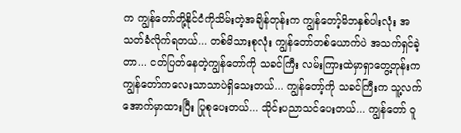က ကျွန်တော်တို့နိုင်ငံကိုသိမ်းတဲ့အချိန်တုန်းက ကျွန်တော့်မိဘနှစ်ပါးလုံး အသတ်ခံလိုက်ရတယ်... တစ်မိသားစုလုံး ကျွန်တော်တစ်ယောက်ပဲ အသက်ရှင်ခဲ့တာ... ငတ်ပြတ်နေတဲ့ကျွန်တော်ကို သခင်ကြီး လမ်းကြားထဲမှာရှာတွေ့တုန်းက ကျွန်တော်ကလေးသာသာပဲရှိသေးတယ်... ကျွန်တော့်ကို သခင်ကြီးက သူ့လက်အောက်မှာထားပြီး ပြုစုပေးတယ်... သိုင်းပညာသင်ပေးတယ်... ကျွန်တော် ဝူ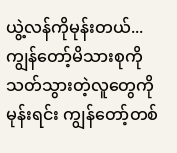ယွဲ့လန်ကိုမုန်းတယ်... ကျွန်တော့်မိသားစုကိုသတ်သွားတဲ့လူတွေကိုမုန်းရင်း ကျွန်တော့်တစ်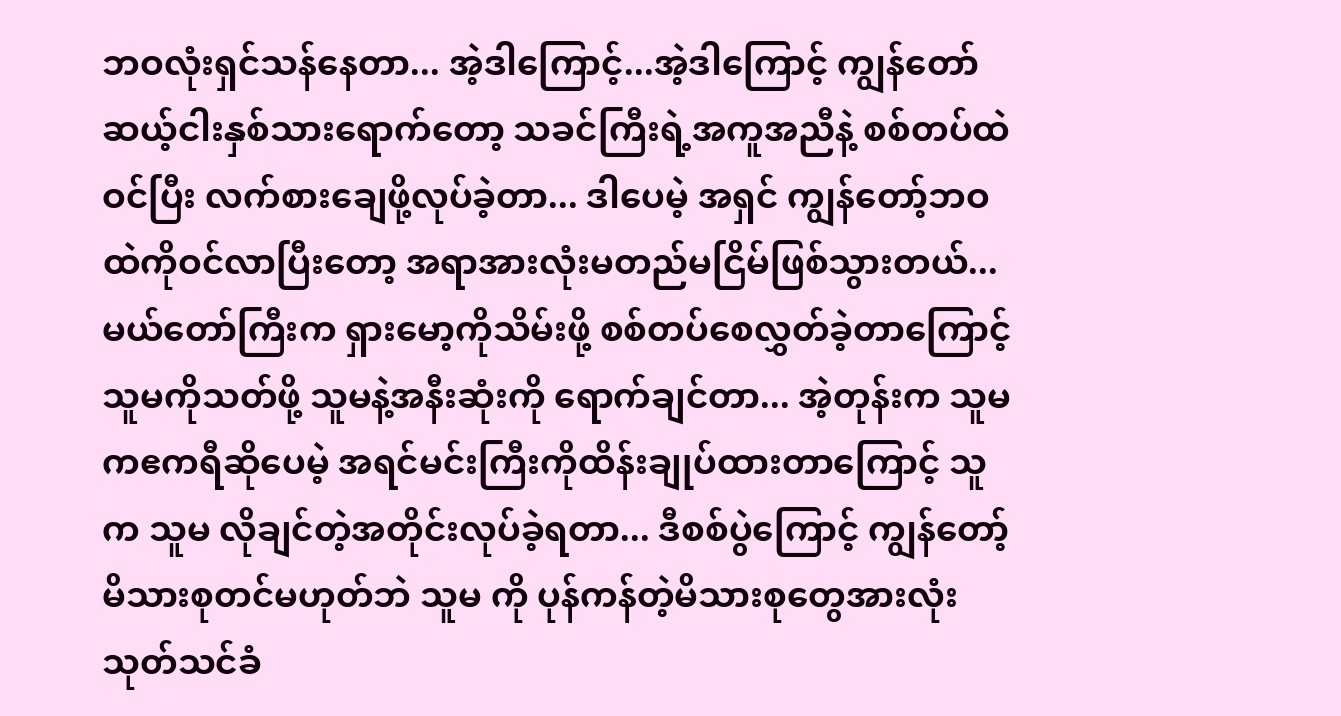ဘဝလုံးရှင်သန်နေတာ... အဲ့ဒါကြောင့်...အဲ့ဒါကြောင့် ကျွန်တော် ဆယ့်ငါးနှစ်သားရောက်တော့ သခင်ကြီးရဲ့အကူအညီနဲ့ စစ်တပ်ထဲဝင်ပြီး လက်စားချေဖို့လုပ်ခဲ့တာ... ဒါပေမဲ့ အရှင် ကျွန်တော့်ဘဝထဲကိုဝင်လာပြီးတော့ အရာအားလုံးမတည်မငြိမ်ဖြစ်သွားတယ်... မယ်တော်ကြီးက ရှားမော့ကိုသိမ်းဖို့ စစ်တပ်စေလွှတ်ခဲ့တာကြောင့် သူမကိုသတ်ဖို့ သူမနဲ့အနီးဆုံးကို ရောက်ချင်တာ... အဲ့တုန်းက သူမကဧကရီဆိုပေမဲ့ အရင်မင်းကြီးကိုထိန်းချုပ်ထားတာကြောင့် သူက သူမ လိုချင်တဲ့အတိုင်းလုပ်ခဲ့ရတာ... ဒီစစ်ပွဲကြောင့် ကျွန်တော့်မိသားစုတင်မဟုတ်ဘဲ သူမ ကို ပုန်ကန်တဲ့မိသားစုတွေအားလုံး သုတ်သင်ခံ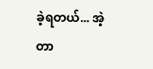ခဲ့ရတယ်... အဲ့တာ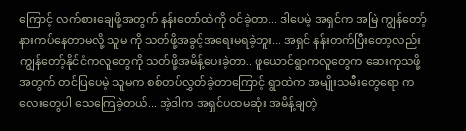ကြောင့် လက်စားချေဖို့အတွက် နန်းတော်ထဲကို ဝင်ခဲ့တာ... ဒါပေမဲ့ အရှင်က အမြဲ ကျွန်တော့်နားကပ်နေတာမလို့ သူမ ကို သတ်ဖို့အခွင့်အရေးမရခဲ့ဘူး... အရှင် နန်းတက်ပြီးတော့လည်း ကျွန်တော့်နိုင်ငံကလူတွေကို သတ်ဖို့အမိန့်ပေးခဲ့တာ.. ဖူယောင်ရွာကလူတွေက ဆေးကုသဖို့အတွက် တင်ပြပေမဲ့ သူမက စစ်တပ်လွှတ်ခဲ့တာကြောင့် ရွာထဲက အမျိုးသမီးတွေရော ကလေးတွေပါ သေကြေခဲ့တယ်... အဲ့ဒါက အရှင်ပထမဆုံး အမိန့်ချတဲ့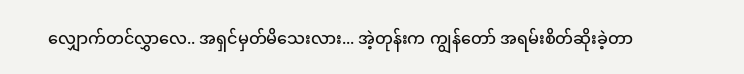လျှောက်တင်လွှာလေ.. အရှင်မှတ်မိသေးလား... အဲ့တုန်းက ကျွန်တော် အရမ်းစိတ်ဆိုးခဲ့တာ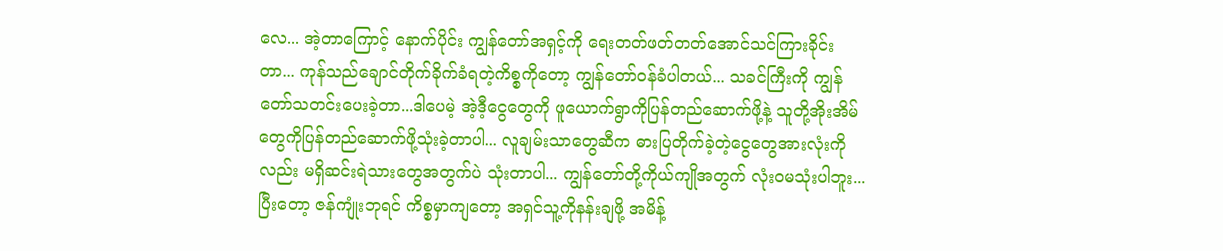လေ... အဲ့တာကြောင့် နောက်ပိုင်း ကျွန်တော်အရှင့်ကို ရေးတတ်ဖတ်တတ်အောင်သင်ကြားခိုင်းတာ... ကုန်သည်ချောင်တိုက်ခိုက်ခံရတဲ့ကိစ္စကိုတော့ ကျွန်တော်ဝန်ခံပါတယ်... သခင်ကြီးကို ကျွန်တော်သတင်းပေးခဲ့တာ...ဒါပေမဲ့ အဲ့ဒီ့ငွေတွေကို ဖူယောက်ရွာကိုပြန်တည်ဆောက်ဖို့နဲ့ သူတို့အိုးအိမ်တွေကိုပြန်တည်ဆောက်ဖို့သုံးခဲ့တာပါ... လူချမ်းသာတွေဆီက ဓားပြတိုက်ခဲ့တဲ့ငွေတွေအားလုံးကိုလည်း မရှိဆင်းရဲသားတွေအတွက်ပဲ သုံးတာပါ... ကျွန်တော်တို့ကိုယ်ကျိုအတွက် လုံးဝမသုံးပါဘူး... ပြီးတော့ ဇန်ကျုံးဘုရင် ကိစ္စမှာကျတော့ အရှင်သူ့ကိုနန်းချဖို့ အမိန့်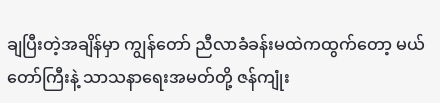ချပြီးတဲ့အချိန်မှာ ကျွန်တော် ညီလာခံခန်းမထဲကထွက်တော့ မယ်တော်ကြီးနဲ့ သာသနာရေးအမတ်တို့ ဇန်ကျုံး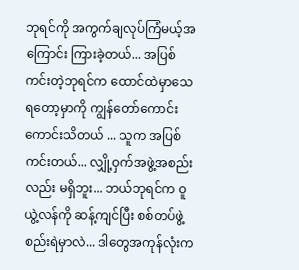ဘုရင်ကို အကွက်ချလုပ်ကြံမယ့်အကြောင်း ကြားခဲ့တယ်... အပြစ်ကင်းတဲ့ဘုရင်က ထောင်ထဲမှာသေရတော့မှာကို ကျွန်တော်ကောင်းကောင်းသိတယ် ... သူက အပြစ်ကင်းတယ်... လျှို့ဝှက်အဖွဲ့အစည်းလည်း မရှိဘူး... ဘယ်ဘုရင်က ဝူယွဲ့လန်ကို ဆန့်ကျင်ပြီး စစ်တပ်ဖွဲ့စည်းရဲမှာလဲ... ဒါတွေအကုန်လုံးက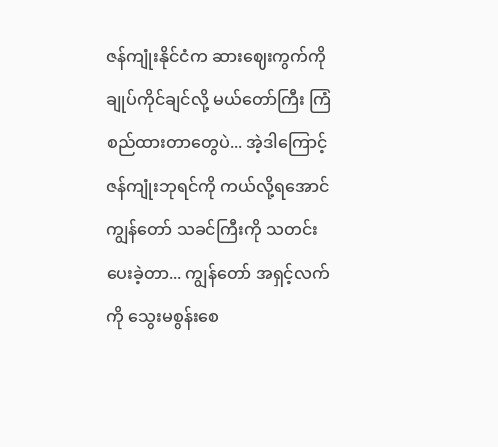ဇန်ကျုံးနိုင်ငံက ဆားဈေးကွက်ကို ချုပ်ကိုင်ချင်လို့ မယ်တော်ကြီး ကြံစည်ထားတာတွေပဲ... အဲ့ဒါကြောင့် ဇန်ကျုံးဘုရင်ကို ကယ်လို့ရအောင် ကျွန်တော် သခင်ကြီးကို သတင်းပေးခဲ့တာ... ကျွန်တော် အရှင့်လက်ကို သွေးမစွန်းစေ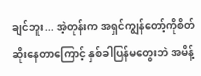ချင်ဘူး... အဲ့တုန်းက အရှင်ကျွန်တော့်ကိုစိတ်ဆိုးနေတာကြောင့် နှစ်ခါပြန်မတွေးဘဲ အမိန့်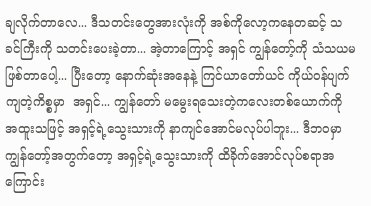ချလိုက်တာလေ... ဒီသတင်းတွေအားလုံးကို အစ်ကိုလော့ကနေတဆင့် သခင်ကြီးကို သတင်းပေးခဲ့တာ... အဲ့တာကြောင့် အရှင် ကျွန်တော့်ကို သံသယမဖြစ်တာပေါ့... ပြီးတော့ နောက်ဆုံးအနေနဲ့ ကြင်ယာတော်ယင် ကိုယ်ဝန်ပျက်ကျတဲ့ကိစ္စမှာ  အရှင်... ကျွန်တော် မမွေးရသေးတဲ့ကလေးတစ်ယောက်ကို အထူးသဖြင့် အရှင့်ရဲ့သွေးသားကို နာကျင်အောင်မလုပ်ပါဘူး... ဒီဘဝမှာ ကျွန်တော့်အတွက်တော့ အရှင့်ရဲ့သွေးသားကို ထိခိုက်အောင်လုပ်စရာအကြောင်း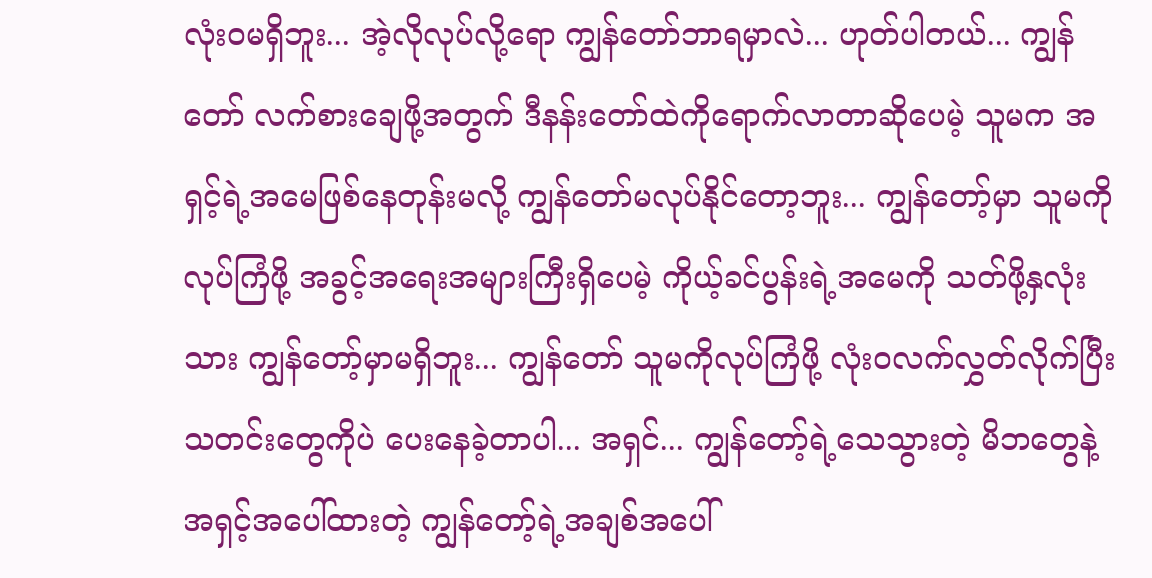လုံးဝမရှိဘူး... အဲ့လိုလုပ်လို့ရော ကျွန်တော်ဘာရမှာလဲ... ဟုတ်ပါတယ်... ကျွန်တော် လက်စားချေဖို့အတွက် ဒီနန်းတော်ထဲကိုရောက်လာတာဆိုပေမဲ့ သူမက အရှင့်ရဲ့အမေဖြစ်နေတုန်းမလို့ ကျွန်တော်မလုပ်နိုင်တော့ဘူး... ကျွန်တော့်မှာ သူမကို လုပ်ကြံဖို့ အခွင့်အရေးအများကြီးရှိပေမဲ့ ကိုယ့်ခင်ပွန်းရဲ့အမေကို သတ်ဖို့နှလုံးသား ကျွန်တော့်မှာမရှိဘူး... ကျွန်တော် သူမကိုလုပ်ကြံဖို့ လုံးဝလက်လွှတ်လိုက်ပြီး သတင်းတွေကိုပဲ ပေးနေခဲ့တာပါ... အရှင်... ကျွန်တော့်ရဲ့သေသွားတဲ့ မိဘတွေနဲ့ အရှင့်အပေါ်ထားတဲ့ ကျွန်တော့်ရဲ့အချစ်အပေါ်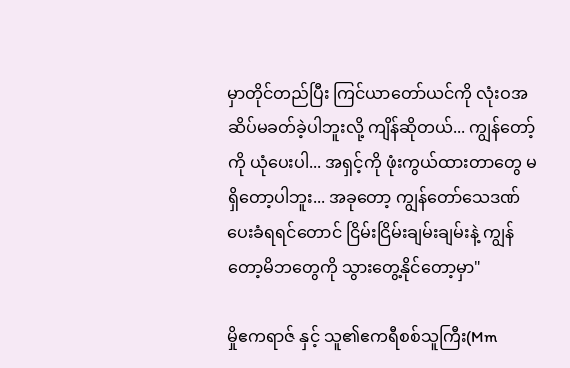မှာတိုင်တည်ပြီး ကြင်ယာတော်ယင်ကို လုံးဝအဆိပ်မခတ်ခဲ့ပါဘူးလို့ ကျိန်ဆိုတယ်... ကျွန်တော့်ကို ယုံပေးပါ... အရှင့်ကို ဖုံးကွယ်ထားတာတွေ မရှိတော့ပါဘူး... အခုတော့ ကျွန်တော်သေဒဏ်ပေးခံရရင်တောင် ငြိမ်းငြိမ်းချမ်းချမ်းနဲ့ ကျွန်တော့မိဘတွေကို သွားတွေ့နိုင်တော့မှာ"

မှိုဧကရာဇ် နှင့် သူ၏ဧကရီစစ်သူကြီး(Mm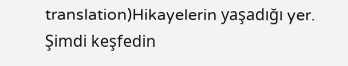translation)Hikayelerin yaşadığı yer. Şimdi keşfedin